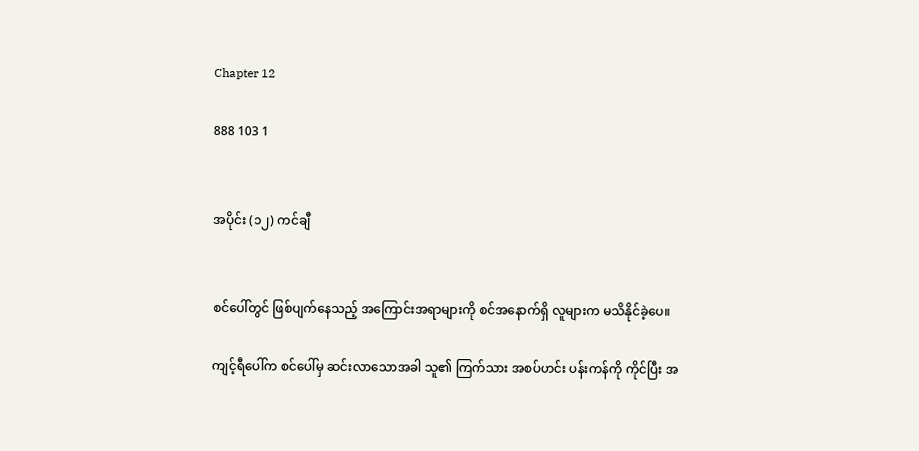Chapter 12

888 103 1


အပိုင်း (၁၂) ကင်ချီ


စင်ပေါ်တွင် ဖြစ်ပျက်နေသည့် အကြောင်းအရာများကို စင်အနောက်ရှိ လူများက မသိနိုင်ခဲ့ပေ။

ကျင့်ရီပေါ်က စင်ပေါ်မှ ဆင်းလာသောအခါ သူ၏ ကြက်သား အစပ်ဟင်း ပန်းကန်ကို ကိုင်ပြီး အ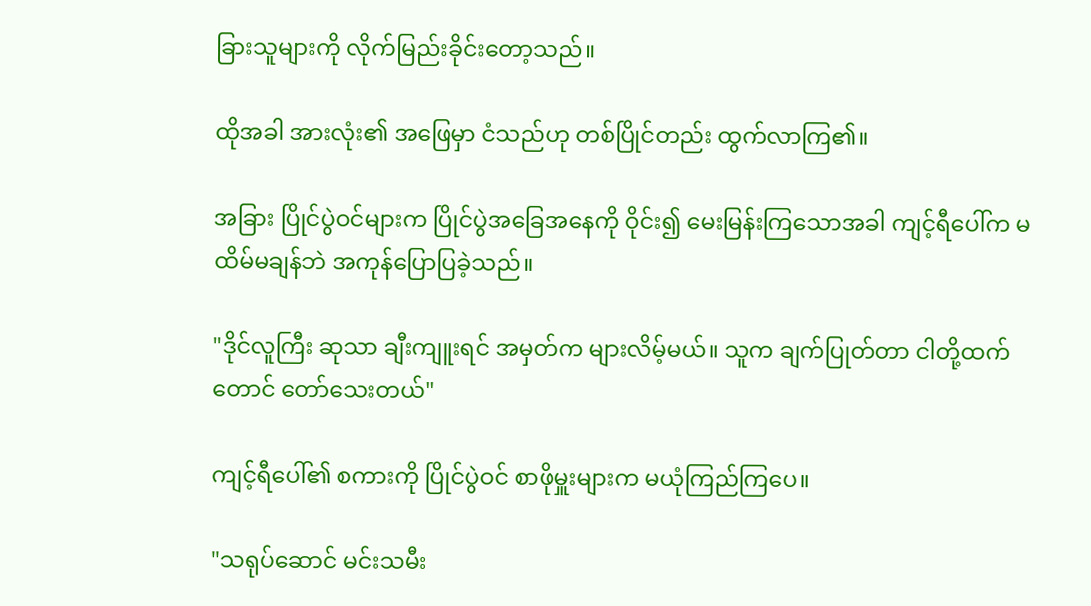ခြားသူများကို လိုက်မြည်းခိုင်းတော့သည်။

ထိုအခါ အားလုံး၏ အဖြေမှာ ငံသည်ဟု တစ်ပြိုင်တည်း ထွက်လာကြ၏။

အခြား ပြိုင်ပွဲဝင်များက ပြိုင်ပွဲအခြေအနေကို ဝိုင်း၍ မေးမြန်းကြသောအခါ ကျင့်ရီပေါ်က မထိမ်မချန်ဘဲ အကုန်ပြောပြခဲ့သည်။

"ဒိုင်လူကြီး ဆုသာ ချီးကျူးရင် အမှတ်က များလိမ့်မယ်။ သူက ချက်ပြုတ်တာ ငါတို့ထက်တောင် တော်သေးတယ်"

ကျင့်ရီပေါ်၏ စကားကို ပြိုင်ပွဲဝင် စာဖိုမှူးများက မယုံကြည်ကြပေ။

"သရုပ်ဆောင် မင်းသမီး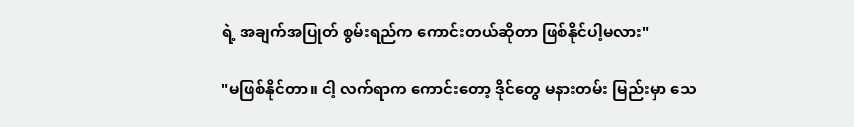ရဲ့ အချက်အပြုတ် စွမ်းရည်က ကောင်းတယ်ဆိုတာ ဖြစ်နိုင်ပါ့မလား"

"မဖြစ်နိုင်တာ။ ငါ့ လက်ရာက ကောင်းတော့ ဒိုင်တွေ မနားတမ်း မြည်းမှာ သေ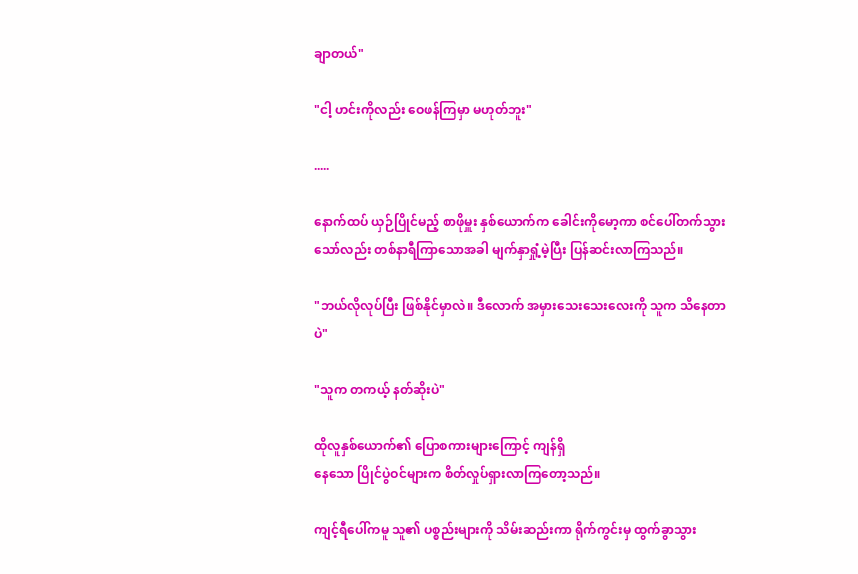ချာတယ်"

"ငါ့ ဟင်းကိုလည်း ဝေဖန်ကြမှာ မဟုတ်ဘူး"

.....

နောက်ထပ် ယှဉ်ပြိုင်မည့် စာဖိုမှူး နှစ်ယောက်က ခေါင်းကိုမော့ကာ စင်ပေါ်တက်သွားသော်လည်း တစ်နာရီကြာသောအခါ မျက်နှာရှုံ့မဲ့ပြီး ပြန်ဆင်းလာကြသည်။

"ဘယ်လိုလုပ်ပြီး ဖြစ်နိုင်မှာလဲ။ ဒီလောက် အမှားသေးသေးလေးကို သူက သိနေတာပဲ"

"သူက တကယ့် နတ်ဆိုးပဲ"

ထိုလူနှစ်ယောက်၏ ပြောစကားများကြောင့် ကျန်ရှိ
နေသော ပြိုင်ပွဲဝင်များက စိတ်လှုပ်ရှားလာကြတော့သည်။

ကျင့်ရီပေါ်ကမူ သူ၏ ပစ္စည်းများကို သိမ်းဆည်းကာ ရိုက်ကွင်းမှ ထွက်ခွာသွား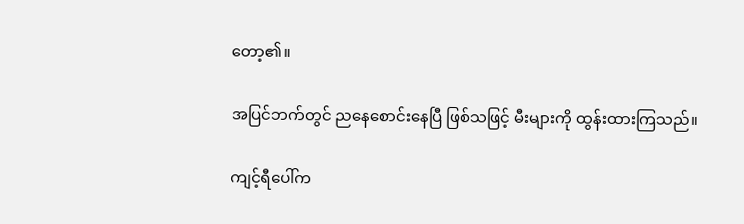တော့၏။

အပြင်ဘက်တွင် ညနေစောင်းနေပြီ ဖြစ်သဖြင့် မီးများကို ထွန်းထားကြသည်။

ကျင့်ရီပေါ်က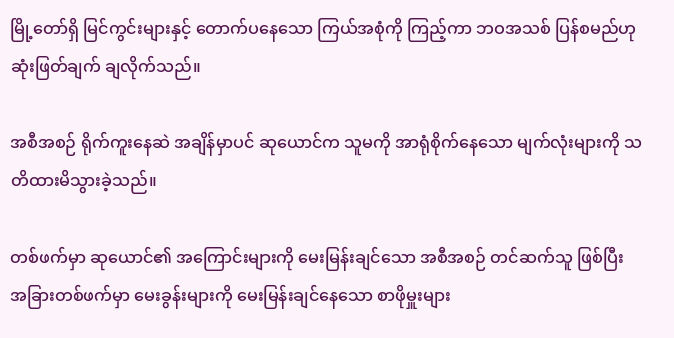မြို့တော်ရှိ မြင်ကွင်းများနှင့် တောက်ပနေသော ကြယ်အစုံကို ကြည့်ကာ ဘဝအသစ် ပြန်စမည်ဟု ဆုံးဖြတ်ချက် ချလိုက်သည်။

အစီအစဉ် ရိုက်ကူးနေဆဲ အချိန်မှာပင် ဆုယောင်က သူမကို အာရုံစိုက်နေသော မျက်လုံးများကို သတိထားမိသွားခဲ့သည်။

တစ်ဖက်မှာ ဆုယောင်၏ အကြောင်းများကို မေးမြန်းချင်သော အစီအစဉ် တင်ဆက်သူ ဖြစ်ပြီး အခြားတစ်ဖက်မှာ မေးခွန်းများကို မေးမြန်းချင်နေသော စာဖိုမှူးများ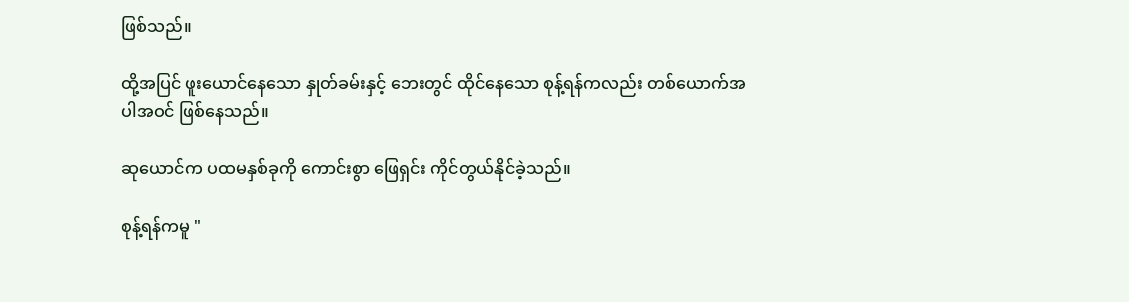ဖြစ်သည်။

ထို့အပြင် ဖူးယောင်နေသော နှုတ်ခမ်းနှင့် ဘေးတွင် ထိုင်နေသော စုန့်ရန်ကလည်း တစ်ယောက်အပါအဝင် ဖြစ်နေသည်။

ဆုယောင်က ပထမနှစ်ခုကို ကောင်းစွာ ဖြေရှင်း ကိုင်တွယ်နိုင်ခဲ့သည်။

စုန့်ရန်ကမူ "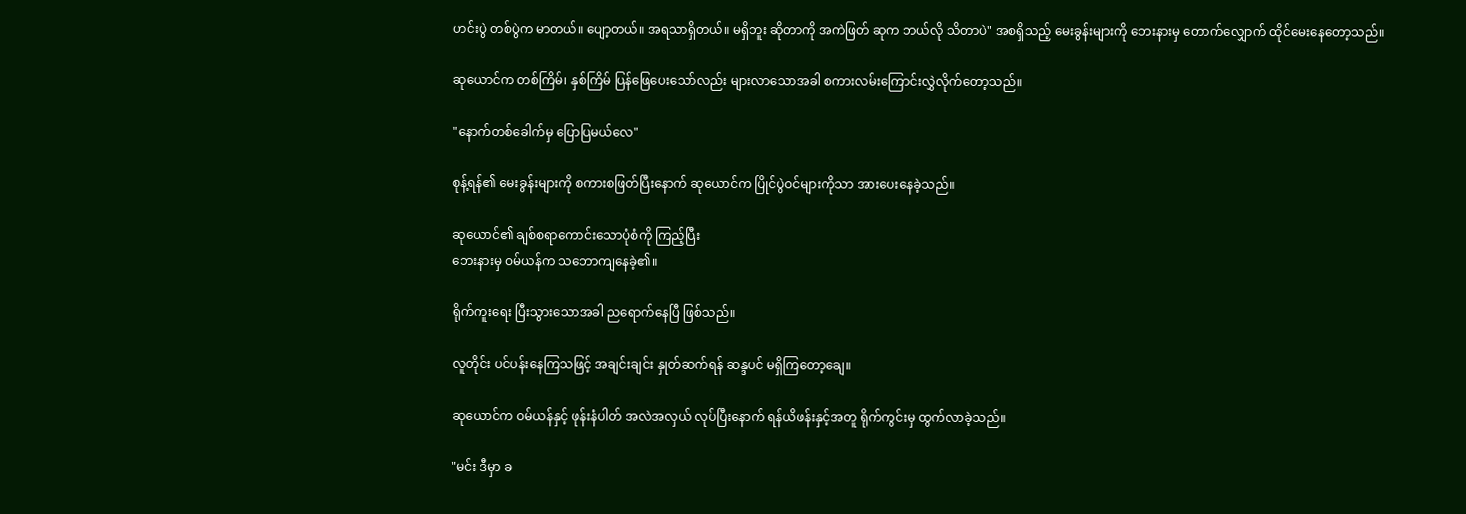ဟင်းပွဲ တစ်ပွဲက မာတယ်။ ပျော့တယ်။ အရသာရှိတယ်။ မရှိဘူး ဆိုတာကို အကဲဖြတ် ဆုက ဘယ်လို သိတာပဲ" အစရှိသည့် မေးခွန်းများကို ဘေးနားမှ တောက်လျှောက် ထိုင်မေးနေတော့သည်။

ဆုယောင်က တစ်ကြိမ်၊ နှစ်ကြိမ် ပြန်ဖြေပေးသော်လည်း များလာသောအခါ စကားလမ်းကြောင်းလွှဲလိုက်တော့သည်။

"နောက်တစ်ခေါက်မှ ပြောပြမယ်လေ"

စုန့်ရန်၏ မေးခွန်းများကို စကားစဖြတ်ပြီးနောက် ဆုယောင်က ပြိုင်ပွဲဝင်များကိုသာ အားပေးနေခဲ့သည်။

ဆုယောင်၏ ချစ်စရာကောင်းသောပုံစံကို ကြည့်ပြီး
ဘေးနားမှ ဝမ်ယန်က သဘောကျနေခဲ့၏။

ရိုက်ကူးရေး ပြီးသွားသောအခါ ညရောက်နေပြီ ဖြစ်သည်။

လူတိုင်း ပင်ပန်းနေကြသဖြင့် အချင်းချင်း နှုတ်ဆက်ရန် ဆန္ဒပင် မရှိကြတော့ချေ။

ဆုယောင်က ဝမ်ယန်နှင့် ဖုန်းနံပါတ် အလဲအလှယ် လုပ်ပြီးနောက် ရန်ယိဖန်းနှင့်အတူ ရိုက်ကွင်းမှ ထွက်လာခဲ့သည်။

"မင်း ဒီမှာ ခ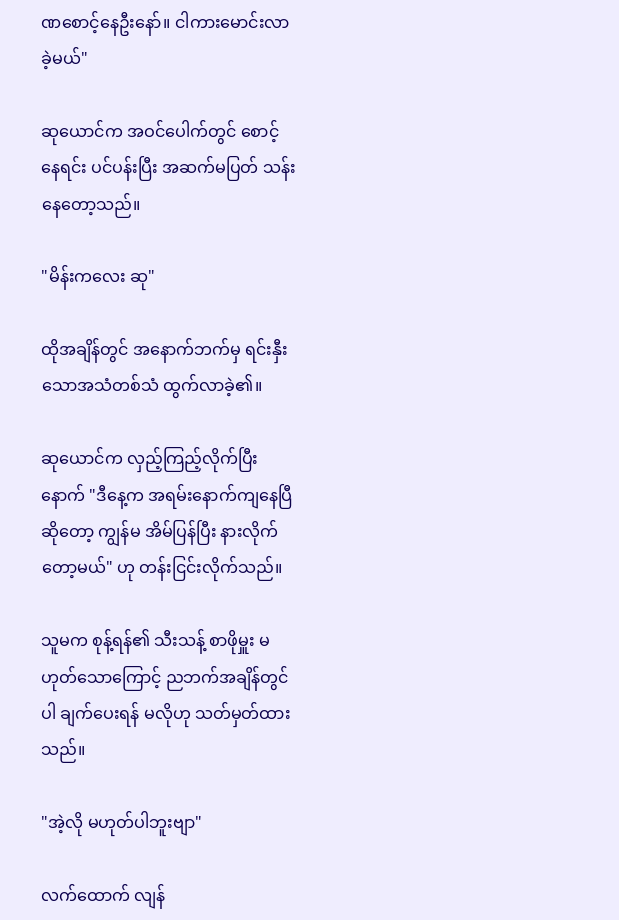ဏစောင့်နေဦးနော်။ ငါကားမောင်းလာခဲ့မယ်"

ဆုယောင်က အဝင်ပေါက်တွင် စောင့်နေရင်း ပင်ပန်းပြီး အဆက်မပြတ် သန်းနေတော့သည်။

"မိန်းကလေး ဆု"

ထိုအချိန်တွင် အနောက်ဘက်မှ ရင်းနှီးသောအသံတစ်သံ ထွက်လာခဲ့၏။

ဆုယောင်က လှည့်ကြည့်လိုက်ပြီးနောက် "ဒီနေ့က အရမ်းနောက်ကျနေပြီ ဆိုတော့ ကျွန်မ အိမ်ပြန်ပြီး နားလိုက်တော့မယ်" ဟု တန်းငြင်းလိုက်သည်။

သူမက စုန့်ရန်၏ သီးသန့် စာဖိုမှူး မဟုတ်သောကြောင့် ညဘက်အချိန်တွင်ပါ ချက်ပေးရန် မလိုဟု သတ်မှတ်ထားသည်။

"အဲ့လို မဟုတ်ပါဘူးဗျာ"

လက်ထောက် လျန်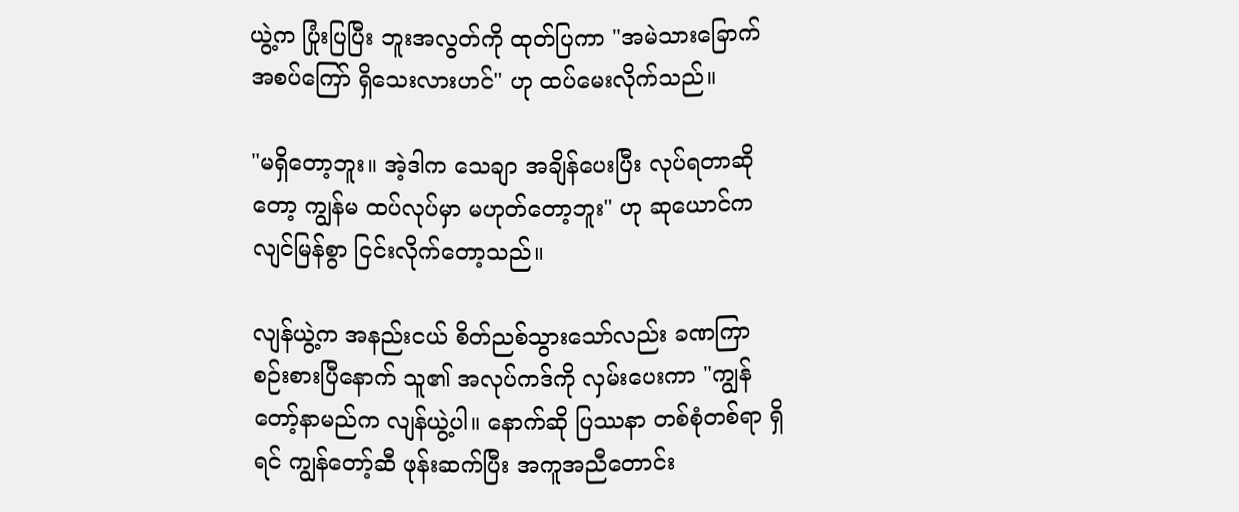ယွဲ့က ပြုံးပြပြီး ဘူးအလွတ်ကို ထုတ်ပြကာ "အမဲသားခြောက် အစပ်ကြော် ရှိသေးလားဟင်" ဟု ထပ်မေးလိုက်သည်။

"မရှိတော့ဘူး။ အဲ့ဒါက သေချာ အချိန်ပေးပြီး လုပ်ရတာဆိုတော့ ကျွန်မ ထပ်လုပ်မှာ မဟုတ်တော့ဘူး" ဟု ဆုယောင်က လျင်မြန်စွာ ငြင်းလိုက်တော့သည်။

လျန်ယွဲ့က အနည်းငယ် စိတ်ညစ်သွားသော်လည်း ခဏကြာ စဉ်းစားပြီနောက် သူ၏ အလုပ်ကဒ်ကို လှမ်းပေးကာ "ကျွန်တော့်နာမည်က လျန်ယွဲ့ပါ။ နောက်ဆို ပြဿနာ တစ်စုံတစ်ရာ ရှိရင် ကျွန်တော့်ဆီ ဖုန်းဆက်ပြီး အကူအညီတောင်း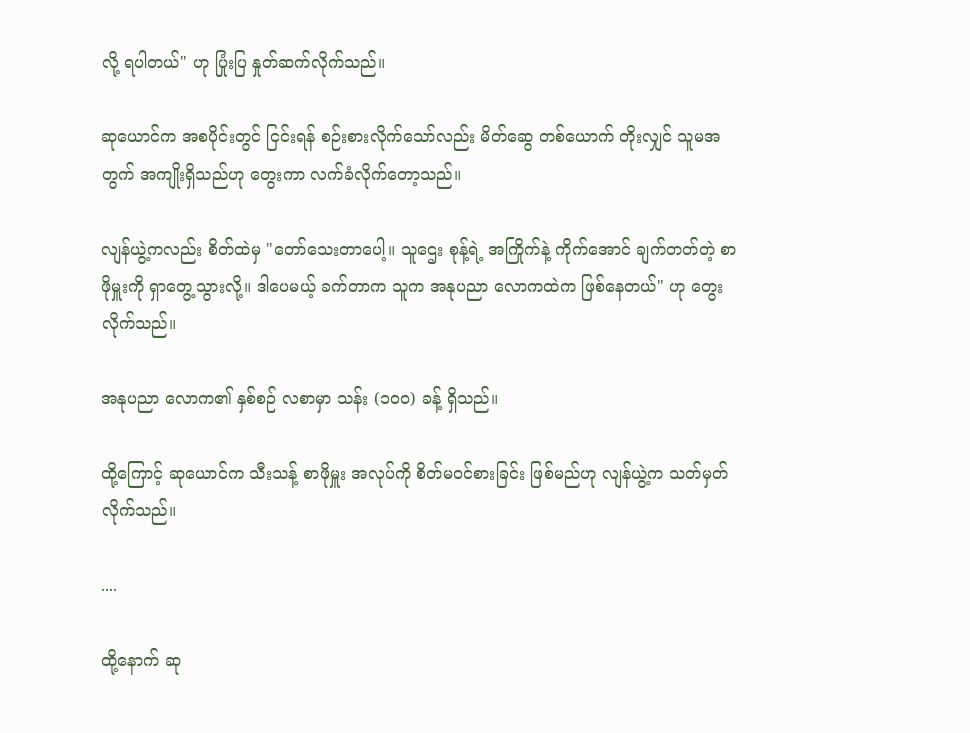လို့ ရပါတယ်" ဟု ပြုံးပြ နှုတ်ဆက်လိုက်သည်။

ဆုယောင်က အစပိုင်းတွင် ငြင်းရန် စဉ်းစားလိုက်သော်လည်း မိတ်ဆွေ တစ်ယောက် တိုးလျှင် သူမအတွက် အကျိုးရှိသည်ဟု တွေးကာ လက်ခံလိုက်တော့သည်။

လျန်ယွဲ့ကလည်း စိတ်ထဲမှ "တော်သေးတာပေါ့။ သူဌေး စုန့်ရဲ့ အကြိုက်နဲ့ ကိုက်အောင် ချက်တတ်တဲ့ စာဖိုမှူးကို ရှာတွေ့သွားလို့။ ဒါပေမယ့် ခက်တာက သူက အနုပညာ လောကထဲက ဖြစ်နေတယ်" ဟု တွေးလိုက်သည်။

အနုပညာ လောက၏ နှစ်စဉ် လစာမှာ သန်း (၁၀၀) ခန့် ရှိသည်။

ထို့ကြောင့် ဆုယောင်က သီးသန့် စာဖိုမှူး အလုပ်ကို စိတ်မဝင်စားခြင်း ဖြစ်မည်ဟု လျန်ယွဲ့က သတ်မှတ်လိုက်သည်။

....

ထို့နောက် ဆု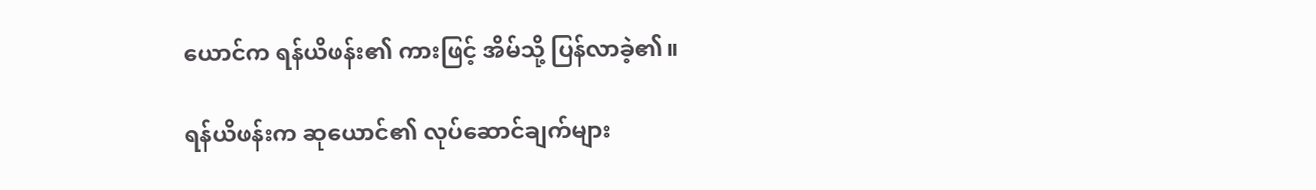ယောင်က ရန်ယိဖန်း၏ ကားဖြင့် အိမ်သို့ ပြန်လာခဲ့၏။

ရန်ယိဖန်းက ဆုယောင်၏ လုပ်ဆောင်ချက်များ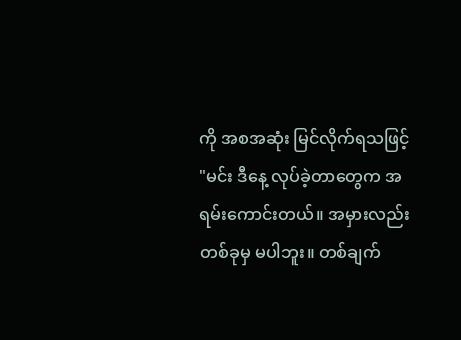ကို အစအဆုံး မြင်လိုက်ရသဖြင့် "မင်း ဒီနေ့ လုပ်ခဲ့တာတွေက အရမ်းကောင်းတယ်။ အမှားလည်း တစ်ခုမှ မပါဘူး။ တစ်ချက်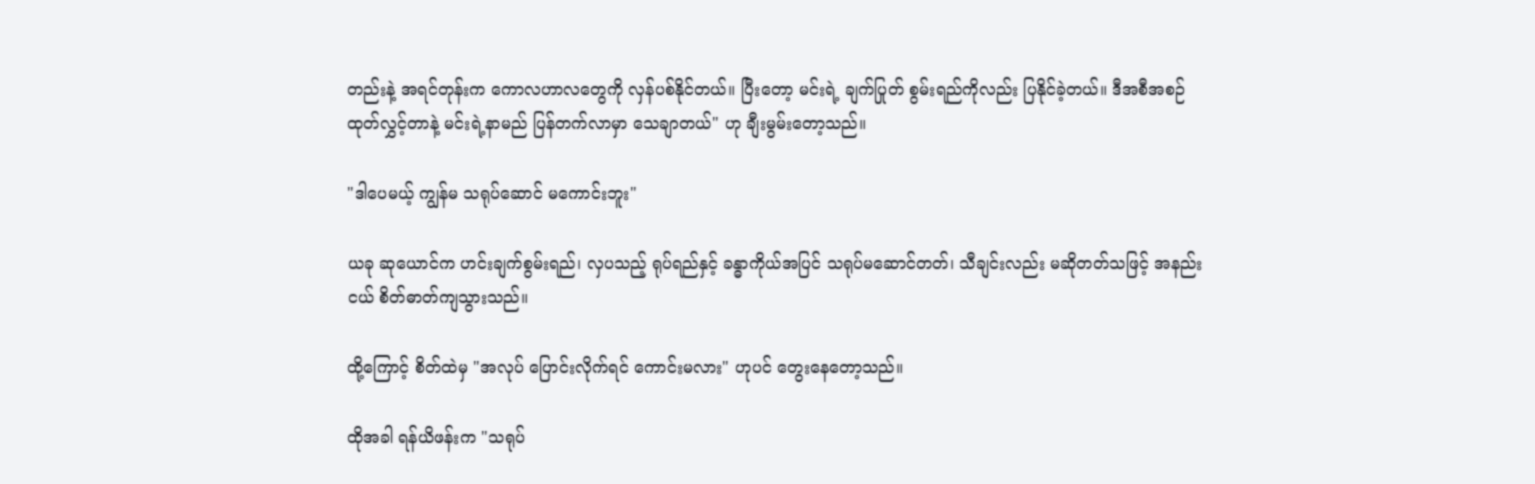တည်းနဲ့ အရင်တုန်းက ကောလဟာလတွေကို လှန်ပစ်နိုင်တယ်။ ပြီးတော့ မင်းရဲ့ ချက်ပြုတ် စွမ်းရည်ကိုလည်း ပြနိုင်ခဲ့တယ်။ ဒီအစီအစဉ် ထုတ်လွှင့်တာနဲ့ မင်းရဲ့နာမည် ပြန်တက်လာမှာ သေချာတယ်" ဟု ချီးမွမ်းတော့သည်။

"ဒါပေမယ့် ကျွန်မ သရုပ်ဆောင် မကောင်းဘူး"

ယခု ဆုယောင်က ဟင်းချက်စွမ်းရည်၊ လှပသည့် ရုပ်ရည်နှင့် ခန္ဓာကိုယ်အပြင် သရုပ်မဆောင်တတ်၊ သီချင်းလည်း မဆိုတတ်သဖြင့် အနည်းငယ် စိတ်ဓာတ်ကျသွားသည်။

ထို့ကြောင့် စိတ်ထဲမှ "အလုပ် ပြောင်းလိုက်ရင် ကောင်းမလား" ဟုပင် တွေးနေတော့သည်။

ထိုအခါ ရန်ယိဖန်းက "သရုပ်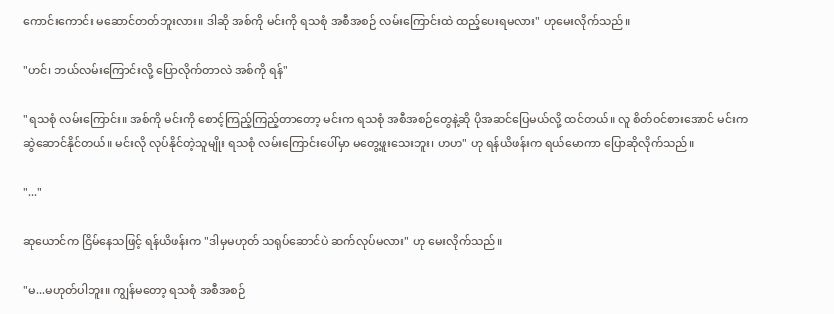ကောင်းကောင်း မဆောင်တတ်ဘူးလား။ ဒါဆို အစ်ကို မင်းကို ရသစုံ အစီအစဉ် လမ်းကြောင်းထဲ ထည့်ပေးရမလား" ဟုမေးလိုက်သည်။

"ဟင်၊ ဘယ်လမ်းကြောင်းလို့ ပြောလိုက်တာလဲ အစ်ကို ရန်"

"ရသစုံ လမ်းကြောင်း။ အစ်ကို မင်းကို စောင့်ကြည့်ကြည့်တာတော့ မင်းက ရသစုံ အစီအစဉ်တွေနဲ့ဆို ပိုအဆင်ပြေမယ်လို့ ထင်တယ်။ လူ စိတ်ဝင်စားအောင် မင်းက ဆွဲဆောင်နိုင်တယ်။ မင်းလို လုပ်နိုင်တဲ့သူမျိုး ရသစုံ လမ်းကြောင်းပေါ်မှာ မတွေ့ဖူးသေးဘူး၊ ဟဟ" ဟု ရန်ယိဖန်းက ရယ်မောကာ ပြောဆိုလိုက်သည်။

"..."

ဆုယောင်က ငြိမ်နေသဖြင့် ရန်ယိဖန်းက "ဒါမှမဟုတ် သရုပ်ဆောင်ပဲ ဆက်လုပ်မလား" ဟု မေးလိုက်သည်။

"မ...မဟုတ်ပါဘူး။ ကျွန်မတော့ ရသစုံ အစီအစဉ်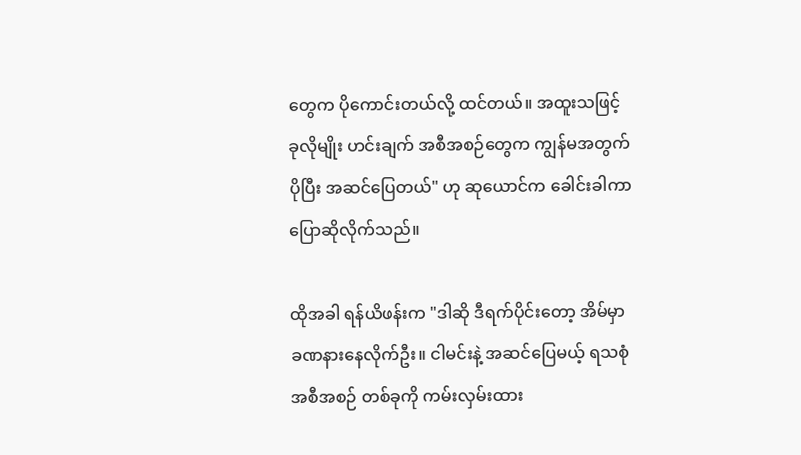တွေက ပိုကောင်းတယ်လို့ ထင်တယ်။ အထူးသဖြင့် ခုလိုမျိုး ဟင်းချက် အစီအစဉ်တွေက ကျွန်မအတွက် ပိုပြီး အဆင်ပြေတယ်" ဟု ဆုယောင်က ခေါင်းခါကာ ပြောဆိုလိုက်သည်။

ထိုအခါ ရန်ယိဖန်းက "ဒါဆို ဒီရက်ပိုင်းတော့ အိမ်မှာ ခဏနားနေလိုက်ဦး။ ငါမင်းနဲ့ အဆင်ပြေမယ့် ရသစုံ အစီအစဉ် တစ်ခုကို ကမ်းလှမ်းထား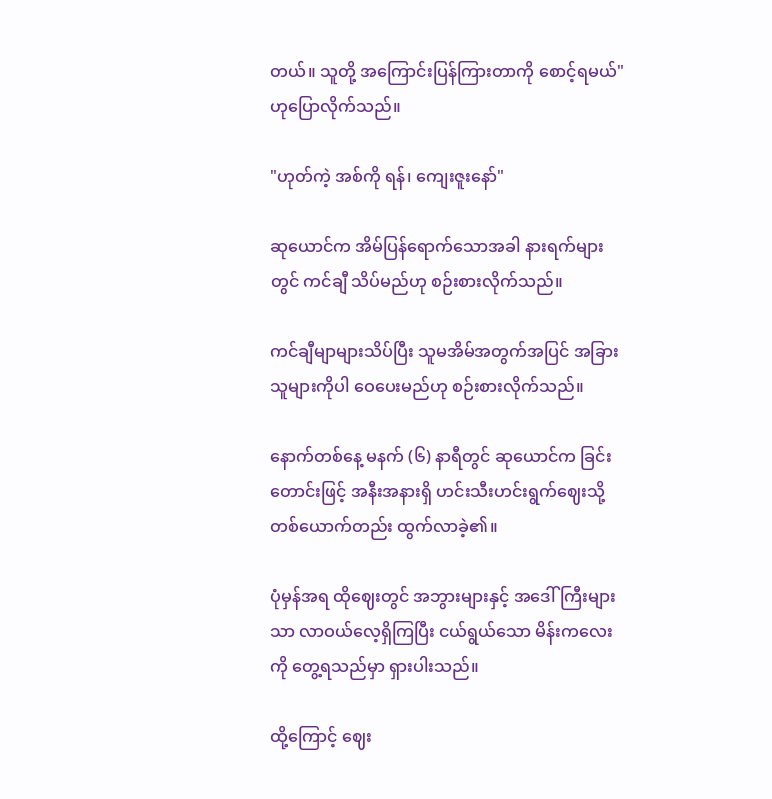တယ်။ သူတို့ အကြောင်းပြန်ကြားတာကို စောင့်ရမယ်" ဟုပြောလိုက်သည်။

"ဟုတ်ကဲ့ အစ်ကို ရန်၊ ကျေးဇူးနော်"

ဆုယောင်က အိမ်ပြန်ရောက်သောအခါ နားရက်များတွင် ကင်ချီ သိပ်မည်ဟု စဉ်းစားလိုက်သည်။

ကင်ချီမျာများသိပ်ပြီး သူမအိမ်အတွက်အပြင် အခြားသူများကိုပါ ဝေပေးမည်ဟု စဉ်းစားလိုက်သည်။

နောက်တစ်နေ့ မနက် (၆) နာရီတွင် ဆုယောင်က ခြင်းတောင်းဖြင့် အနီးအနားရှိ ဟင်းသီးဟင်းရွက်ဈေးသို့ တစ်ယောက်တည်း ထွက်လာခဲ့၏။

ပုံမှန်အရ ထိုဈေးတွင် အဘွားများနှင့် အဒေါ်ကြီးများသာ လာဝယ်လေ့ရှိကြပြီး ငယ်ရွယ်သော မိန်းကလေးကို တွေ့ရသည်မှာ ရှားပါးသည်။

ထို့ကြောင့် ဈေး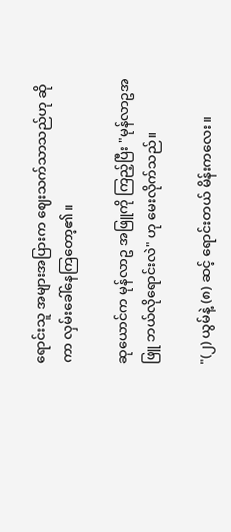ရောင်းသူ အများအပြားက ဈေးသက်သာသည်ဟု ဆိုကာ လှမ်းခေါ်နေကြတော့၏။

ဆုယောင်က မုန်လာဥ အဖြူကို ကြည့်ပြီး "မုန်လာဥအဖြူ ဘယ်လိုရောင်းလဲ" ဟု မေးလိုက်သည်။

"(၂) ယွမ်နဲ့ (၈) ဆင့် ရောင်းတယ် မိန်းကလေး။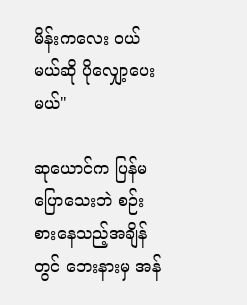မိန်းကလေး ဝယ်မယ်ဆို ပိုလျှော့ပေးမယ်"

ဆုယောင်က ပြန်မပြောသေးဘဲ စဉ်းစားနေသည့်အချိန်တွင် ဘေးနားမှ အန်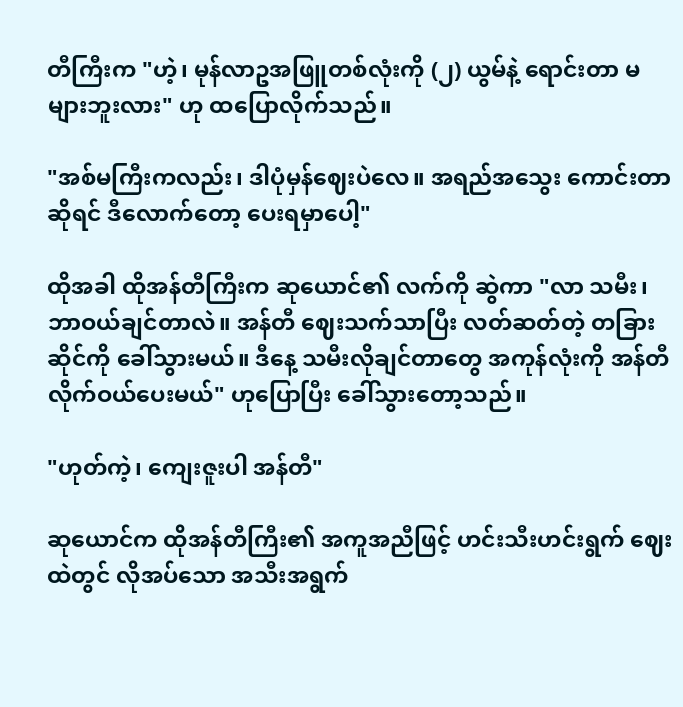တီကြီးက "ဟဲ့၊ မုန်လာဥအဖြူတစ်လုံးကို (၂) ယွမ်နဲ့ ရောင်းတာ မများဘူးလား" ဟု ထပြောလိုက်သည်။

"အစ်မကြီးကလည်း၊ ဒါပုံမှန်ဈေးပဲလေ။ အရည်အသွေး ကောင်းတာဆိုရင် ဒီလောက်တော့ ပေးရမှာပေါ့"

ထိုအခါ ထိုအန်တီကြီးက ဆုယောင်၏ လက်ကို ဆွဲကာ "လာ သမီး၊ ဘာဝယ်ချင်တာလဲ။ အန်တီ ဈေးသက်သာပြီး လတ်ဆတ်တဲ့ တခြားဆိုင်ကို ခေါ်သွားမယ်။ ဒီနေ့ သမီးလိုချင်တာတွေ အကုန်လုံးကို အန်တီ လိုက်ဝယ်ပေးမယ်" ဟုပြောပြီး ခေါ်သွားတော့သည်။

"ဟုတ်ကဲ့၊ ကျေးဇူးပါ အန်တီ"

ဆုယောင်က ထိုအန်တီကြီး၏ အကူအညီဖြင့် ဟင်းသီးဟင်းရွက် ဈေးထဲတွင် လိုအပ်သော အသီးအရွက်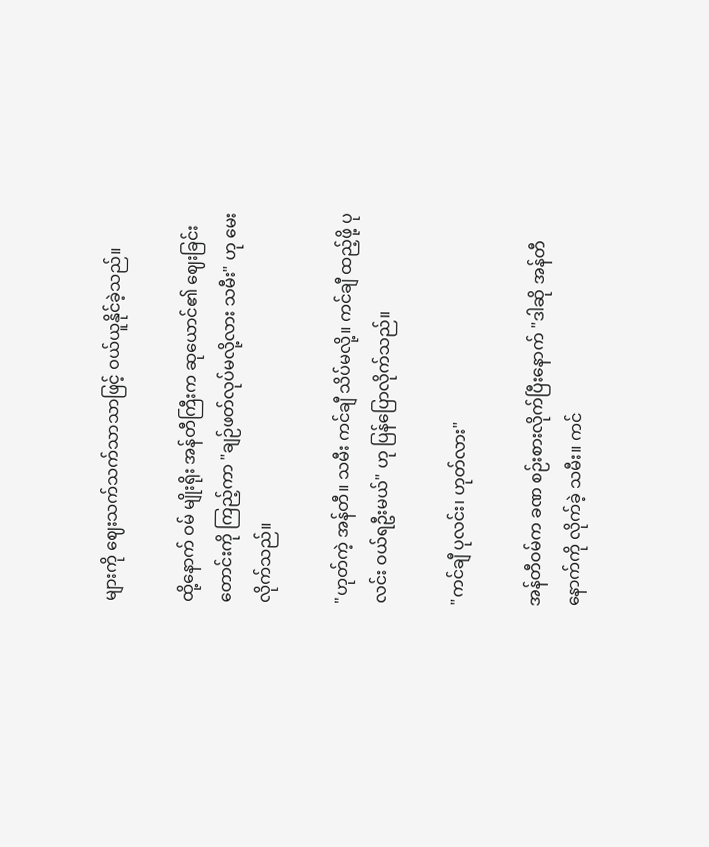များကို ဈေးသက်သက်သာသာဖြင့် ဝယ်ယူနိုင်ခဲ့သည်။

ထို့နောက် ဝမ် မျိုးရိုး အန်တီကြီးက ဆုယောင်၏ ဈေးခြင်းတောင်းကို ကြည့်ကာ "ချဉ်ဖတ်လုပ်မလို့လား သမီး" ဟု မေးလိုက်သည်။

"ဟုတ်ကဲ့ အန်တီ။ သမီး ကင်ချီ သိပ်မလို့။ ကင်ချီ ထည့်ဖို့ ပုလင်း ဝယ်ရဦးမယ်" ဟု ပြန်ပြောလိုက်သည်။

"ကင်ချီ ပုလင်း၊ ဟုတ်လား"

အန်တီဝမ်က ခဏ စဉ်းစားလိုက်ပြီးနောက် "ဒါဆို အန်တီ နောက်ကို လိုက်ခဲ့ သမီး။ ကင်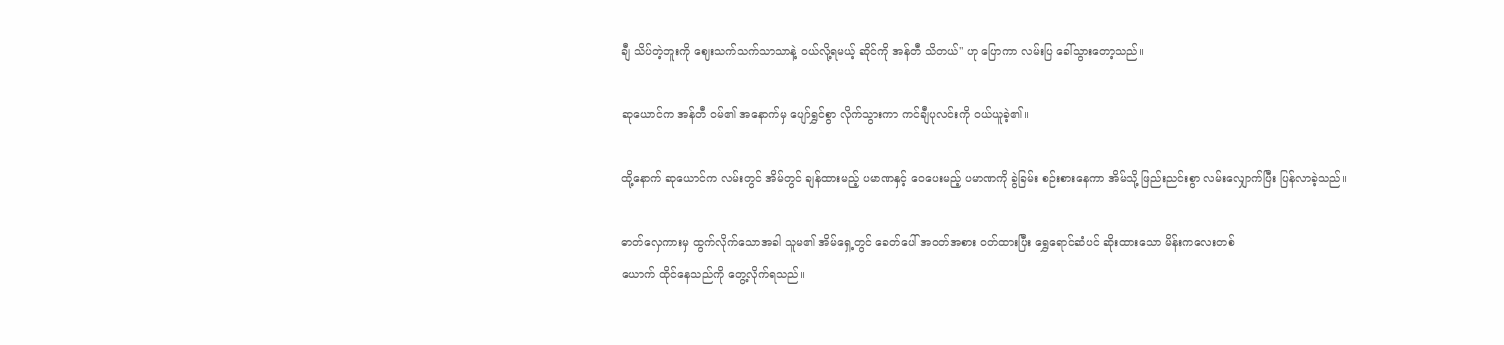ချီ သိပ်တဲ့ဘူးကို ဈေး‌သက်သက်သာသာနဲ့ ဝယ်လို့ရမယ့် ဆိုင်ကို အန်တီ သိတယ်" ဟု ပြောကာ လမ်းပြ ခေါ်သွားတော့သည်။

ဆုယောင်က အန်တီ ဝမ်၏ အနောက်မှ ပျော်ရွှင်စွာ လိုက်သွားကာ ကင်ချီပုလင်းကို ဝယ်ယူခဲ့၏။

ထို့နောက် ဆုယောင်က လမ်းတွင် အိမ်တွင် ချန်ထားမည့် ပမာဏနှင့် ဝေပေးမည့် ပမာဏကို ခွဲခြမ်း စဉ်းစားနေကာ အိမ်သို့ ဖြည်းညင်းစွာ လမ်းလျှောက်ပြီး ပြန်လာခဲ့သည်။

ဓာတ်လှေကားမှ ထွက်လိုက်သောအခါ သူမ၏ အိမ်ရှေ့တွင် ခေတ်ပေါ် အဝတ်အစား ဝတ်ထားပြီး ရွှေရောင်ဆံပင် ဆိုးထားသော မိန်းကလေးတစ်
ယောက် ထိုင်နေသည်ကို တွေ့လိုက်ရသည်။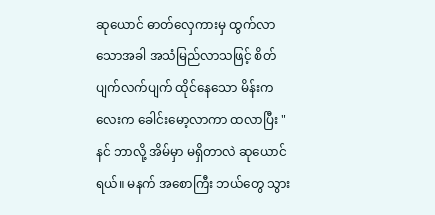ဆုယောင် ဓာတ်လှေကားမှ ထွက်လာသောအခါ အသံမြည်လာသဖြင့် စိတ်ပျက်လက်ပျက် ထိုင်နေသော မိန်းကလေးက ခေါင်းမော့လာကာ ထလာပြီး "နင် ဘာလို့ အိမ်မှာ မရှိတာလဲ ဆုယောင်ရယ်။ မနက် အစောကြီး ဘယ်တွေ သွား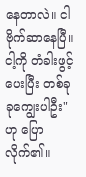နေတာလဲ။ ငါဗိုက်ဆာနေပြီ။ ငါ့ကို တံခါးဖွင့်ပေးပြီး တစ်ခုခုကျွေးပါဦး" ဟု ပြောလိုက်၏။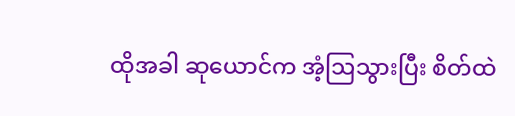ထိုအခါ ဆုယောင်က အံ့ဩသွားပြီး စိတ်ထဲ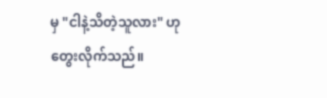မှ "ငါနဲ့သိတဲ့သူလား" ဟု တွေးလိုက်သည်။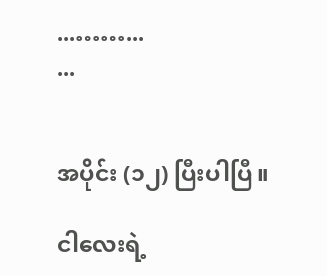...……...
...


အပိုင်း (၁၂) ပြီးပါပြီ။

ငါလေးရဲ့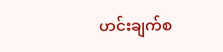ဟင်းချက်စ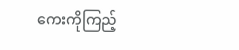ကေးကိုကြည့်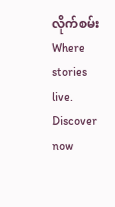လိုက်စမ်း Where stories live. Discover now